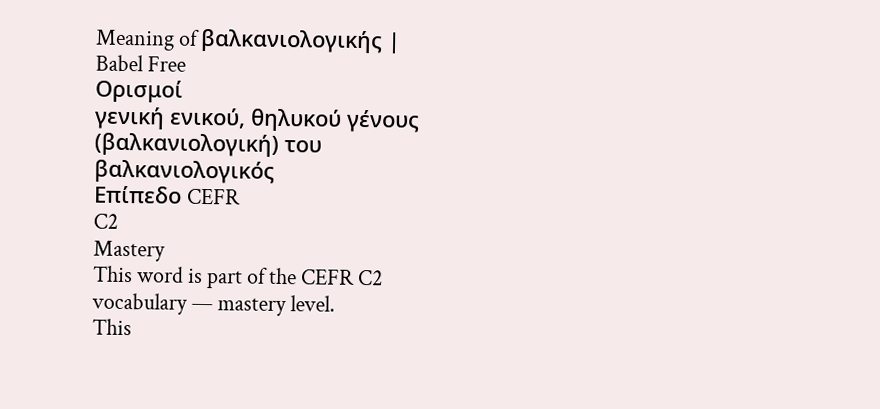Meaning of βαλκανιολογικής | Babel Free
Ορισμοί
γενική ενικού, θηλυκού γένους (βαλκανιολογική) του βαλκανιολογικός
Επίπεδο CEFR
C2
Mastery
This word is part of the CEFR C2 vocabulary — mastery level.
This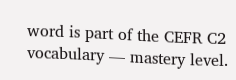word is part of the CEFR C2 vocabulary — mastery level.